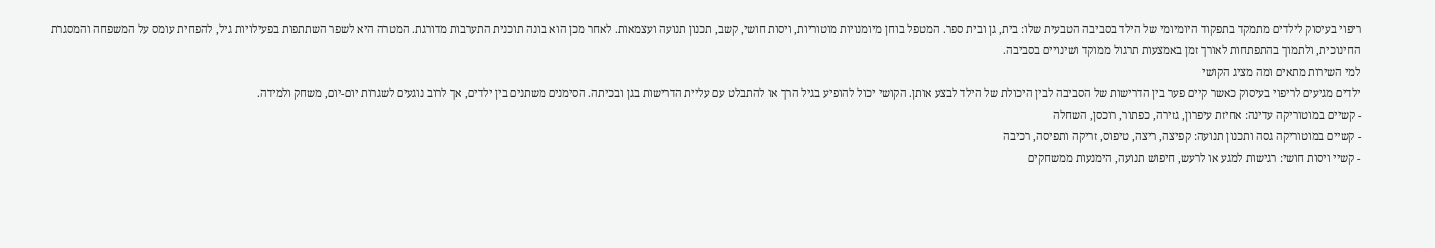ריפוי בעיסוק לילדים מתמקד בתפקוד היומיומי של הילד בסביבה הטבעית שלו: בית, גן ובית ספר. המטפל בוחן מיומנויות מוטוריות, ויסות חושי, קשב, תכנון תנועה ועצמאות. לאחר מכן הוא בונה תוכנית התערבות מדורגת. המטרה היא לשפר השתתפות בפעילויות גיל, להפחית עומס על המשפחה והמסגרת החינוכית, ולתמוך בהתפתחות לאורך זמן באמצעות תרגול ממוקד ושינויים בסביבה.
למי השירות מתאים ומה מציג הקושי
ילדים מגיעים לריפוי בעיסוק כאשר קיים פער בין הדרישות של הסביבה לבין היכולת של הילד לבצע אותן. הקושי יכול להופיע בגיל הרך או להתבלט עם עליית הדרישות בגן ובכיתה. הסימנים משתנים בין ילדים, אך לרוב נוגעים לשגרות יום-יום, משחק ולמידה.
- קשיים במוטוריקה עדינה: אחיזת עיפרון, גזירה, כפתור, רוכסן, השחלה
- קשיים במוטוריקה גסה ותכנון תנועה: קפיצה, ריצה, טיפוס, זריקה ותפיסה, רכיבה
- קשיי ויסות חושי: רגישות למגע או לרעש, חיפוש תנועה, הימנעות ממשחקים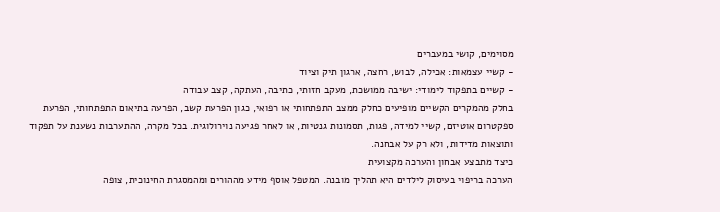מסוימים, קושי במעברים
- קשיי עצמאות: אכילה, לבוש, רחצה, ארגון תיק וציוד
- קשיים בתפקוד לימודי: ישיבה ממושכת, מעקב חזותי, כתיבה, העתקה, קצב עבודה
בחלק מהמקרים הקשיים מופיעים כחלק ממצב התפתחותי או רפואי, כגון הפרעת קשב, הפרעה בתיאום התפתחותי, הפרעת ספקטרום אוטיזם, קשיי למידה, פגות, תסמונות גנטיות, או לאחר פגיעה נוירולוגית. בכל מקרה, ההתערבות נשענת על תפקוד ותוצאות מדידות, ולא רק על אבחנה.
כיצד מתבצע אבחון והערכה מקצועית
הערכה בריפוי בעיסוק לילדים היא תהליך מובנה. המטפל אוסף מידע מההורים ומהמסגרת החינוכית, צופה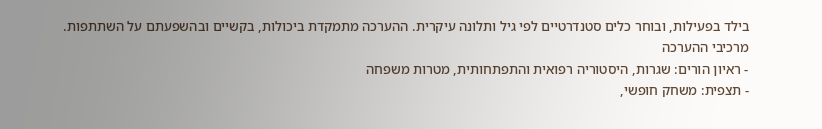בילד בפעילות, ובוחר כלים סטנדרטיים לפי גיל ותלונה עיקרית. ההערכה מתמקדת ביכולות, בקשיים ובהשפעתם על השתתפות.
מרכיבי ההערכה
- ראיון הורים: שגרות, היסטוריה רפואית והתפתחותית, מטרות משפחה
- תצפית: משחק חופשי,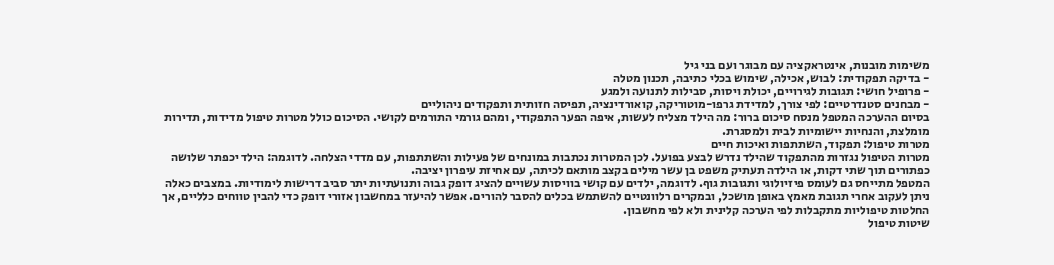משימות מובנות, אינטראקציה עם מבוגר ועם בני גיל
- בדיקה תפקודית: לבוש, אכילה, שימוש בכלי כתיבה, תכנון מטלה
- פרופיל חושי: תגובות לגירויים, יכולת ויסות, סבילות לתנועה ולמגע
- מבחנים סטנדרטיים: לפי צורך, למדידת גרפו-מוטוריקה, קואורדינציה, תפיסה חזותית ותפקודים ניהוליים
בסיום ההערכה המטפל מנסח סיכום ברור: מה הילד מצליח לעשות, איפה הפער התפקודי, ומהם גורמי התורמים לקושי. הסיכום כולל מטרות טיפול מדידות, תדירות מומלצת, והנחיות יישומיות לבית ולמסגרת.
מטרות טיפול: תפקוד, השתתפות ואיכות חיים
מטרות הטיפול נגזרות מהתפקוד שהילד נדרש לבצע בפועל. לכן המטרות נכתבות במונחים של פעילות והשתתפות, עם מדדי הצלחה. לדוגמה: הילד יכפתר שלושה כפתורים תוך שתי דקות, או הילדה תעתיק משפט בן עשר מילים בקצב מותאם לכיתה, עם אחיזת עיפרון יציבה.
המטפל מתייחס גם לעומס פיזיולוגי ותגובות גוף. לדוגמה, ילדים עם קושי בוויסות עשויים להציג דופק גבוה ותנועתיות יתר סביב דרישות לימודיות. במצבים כאלה ניתן לעקוב אחרי תגובת מאמץ באופן מושכל, ובמקרים רלוונטיים להשתמש בכלים להסבר להורים. אפשר להיעזר במחשבון אזורי דופק כדי להבין טווחים כלליים, אך החלטות טיפוליות מתקבלות לפי הערכה קלינית ולא לפי מחשבון.
שיטות טיפול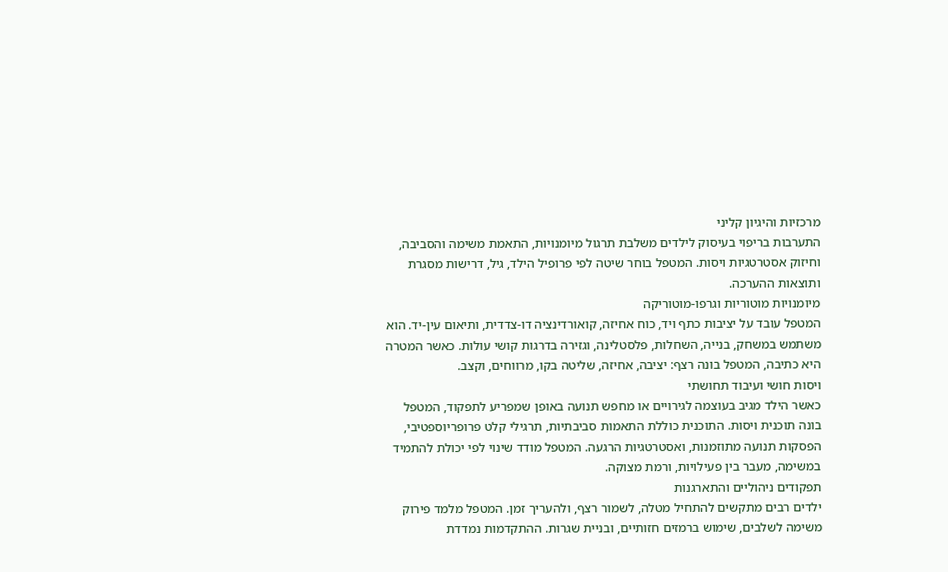מרכזיות והיגיון קליני
התערבות בריפוי בעיסוק לילדים משלבת תרגול מיומנויות, התאמת משימה והסביבה, וחיזוק אסטרטגיות ויסות. המטפל בוחר שיטה לפי פרופיל הילד, גיל, דרישות מסגרת ותוצאות ההערכה.
מיומנויות מוטוריות וגרפו-מוטוריקה
המטפל עובד על יציבות כתף ויד, כוח אחיזה, קואורדינציה דו-צדדית, ותיאום עין-יד. הוא משתמש במשחק, בנייה, השחלות, פלסטלינה, וגזירה בדרגות קושי עולות. כאשר המטרה היא כתיבה, המטפל בונה רצף: יציבה, אחיזה, שליטה בקו, מרווחים, וקצב.
ויסות חושי ועיבוד תחושתי
כאשר הילד מגיב בעוצמה לגירויים או מחפש תנועה באופן שמפריע לתפקוד, המטפל בונה תוכנית ויסות. התוכנית כוללת התאמות סביבתיות, תרגילי קלט פרופריוספטיבי, הפסקות תנועה מתוזמנות, ואסטרטגיות הרגעה. המטפל מודד שינוי לפי יכולת להתמיד במשימה, מעבר בין פעילויות, ורמת מצוקה.
תפקודים ניהוליים והתארגנות
ילדים רבים מתקשים להתחיל מטלה, לשמור רצף, ולהעריך זמן. המטפל מלמד פירוק משימה לשלבים, שימוש ברמזים חזותיים, ובניית שגרות. ההתקדמות נמדדת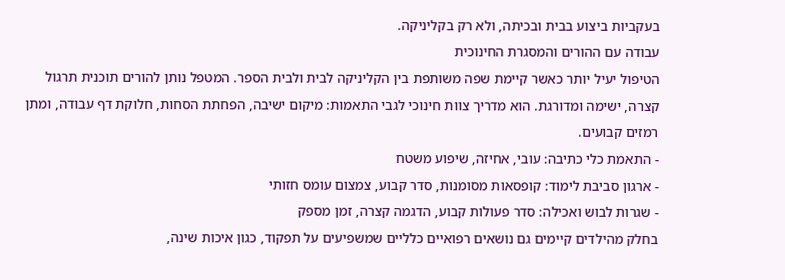בעקביות ביצוע בבית ובכיתה, ולא רק בקליניקה.
עבודה עם ההורים והמסגרת החינוכית
הטיפול יעיל יותר כאשר קיימת שפה משותפת בין הקליניקה לבית ולבית הספר. המטפל נותן להורים תוכנית תרגול קצרה, ישימה ומדורגת. הוא מדריך צוות חינוכי לגבי התאמות: מיקום ישיבה, הפחתת הסחות, חלוקת דף עבודה, ומתן רמזים קבועים.
- התאמת כלי כתיבה: עובי, אחיזה, שיפוע משטח
- ארגון סביבת לימוד: קופסאות מסומנות, סדר קבוע, צמצום עומס חזותי
- שגרות לבוש ואכילה: סדר פעולות קבוע, הדגמה קצרה, זמן מספק
בחלק מהילדים קיימים גם נושאים רפואיים כלליים שמשפיעים על תפקוד, כגון איכות שינה,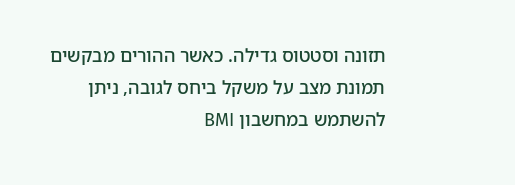תזונה וסטטוס גדילה. כאשר ההורים מבקשים תמונת מצב על משקל ביחס לגובה, ניתן להשתמש במחשבון BMI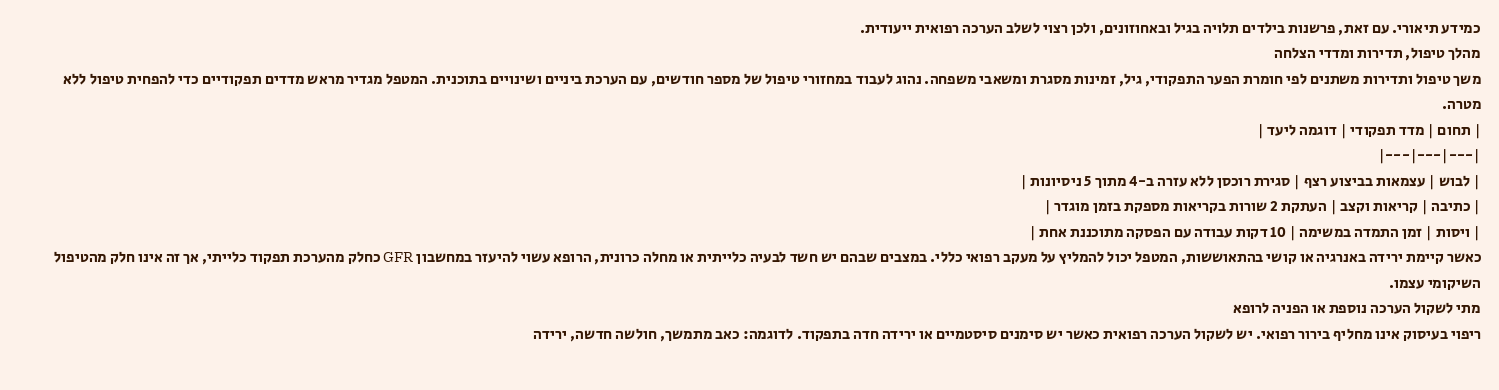כמידע תיאורי. עם זאת, פרשנות בילדים תלויה בגיל ובאחוזונים, ולכן רצוי לשלב הערכה רפואית ייעודית.
מהלך טיפול, תדירות ומדדי הצלחה
משך טיפול ותדירות משתנים לפי חומרת הפער התפקודי, גיל, זמינות מסגרת ומשאבי משפחה. נהוג לעבוד במחזורי טיפול של מספר חודשים, עם הערכת ביניים ושינויים בתוכנית. המטפל מגדיר מראש מדדים תפקודיים כדי להפחית טיפול ללא מטרה.
| תחום | מדד תפקודי | דוגמה ליעד |
|---|---|---|
| לבוש | עצמאות בביצוע רצף | סגירת רוכסן ללא עזרה ב-4 מתוך 5 ניסיונות |
| כתיבה | קריאות וקצב | העתקת 2 שורות בקריאות מספקת בזמן מוגדר |
| ויסות | זמן התמדה במשימה | 10 דקות עבודה עם הפסקה מתוכננת אחת |
כאשר קיימת ירידה באנרגיה או קושי בהתאוששות, המטפל יכול להמליץ על מעקב רפואי כללי. במצבים שבהם יש חשד לבעיה כלייתית או מחלה כרונית, הרופא עשוי להיעזר במחשבון GFR כחלק מהערכת תפקוד כלייתי, אך זה אינו חלק מהטיפול השיקומי עצמו.
מתי לשקול הערכה נוספת או הפניה לרופא
ריפוי בעיסוק אינו מחליף בירור רפואי. יש לשקול הערכה רפואית כאשר יש סימנים סיסטמיים או ירידה חדה בתפקוד. לדוגמה: כאב מתמשך, חולשה חדשה, ירידה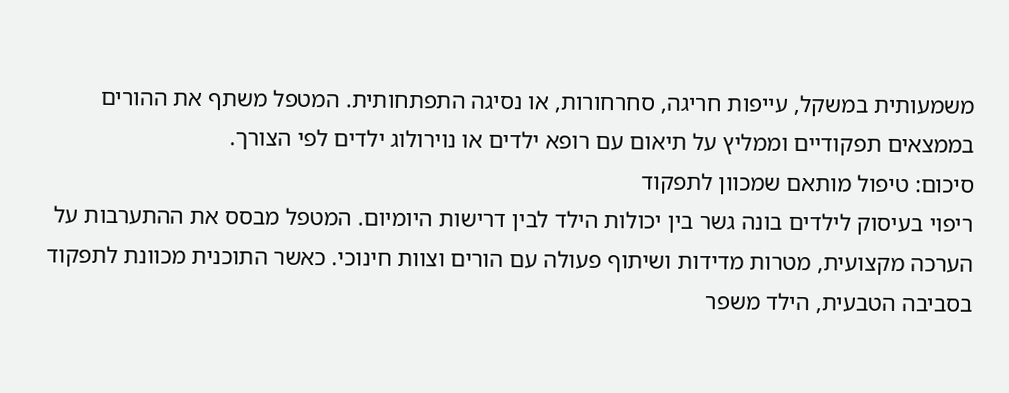משמעותית במשקל, עייפות חריגה, סחרחורות, או נסיגה התפתחותית. המטפל משתף את ההורים בממצאים תפקודיים וממליץ על תיאום עם רופא ילדים או נוירולוג ילדים לפי הצורך.
סיכום: טיפול מותאם שמכוון לתפקוד
ריפוי בעיסוק לילדים בונה גשר בין יכולות הילד לבין דרישות היומיום. המטפל מבסס את ההתערבות על הערכה מקצועית, מטרות מדידות ושיתוף פעולה עם הורים וצוות חינוכי. כאשר התוכנית מכוונת לתפקוד בסביבה הטבעית, הילד משפר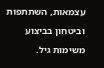עצמאות, השתתפות וביטחון בביצוע משימות גיל.